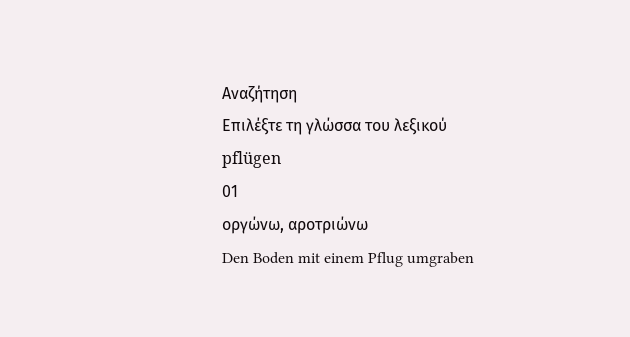Αναζήτηση
Επιλέξτε τη γλώσσα του λεξικού
pflügen
01
οργώνω, αροτριώνω
Den Boden mit einem Pflug umgraben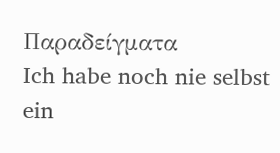Παραδείγματα
Ich habe noch nie selbst ein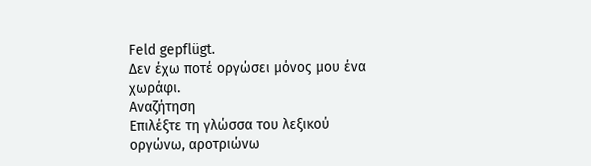Feld gepflügt.
Δεν έχω ποτέ οργώσει μόνος μου ένα χωράφι.
Αναζήτηση
Επιλέξτε τη γλώσσα του λεξικού
οργώνω, αροτριώνω